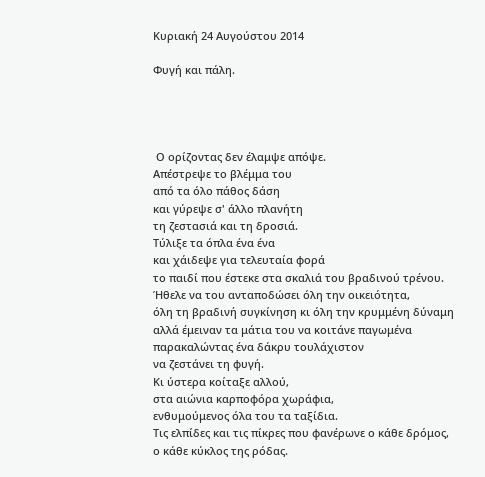Κυριακή 24 Αυγούστου 2014

Φυγή και πάλη.




 Ο ορίζοντας δεν έλαμψε απόψε.
Απέστρεψε το βλέμμα του
από τα όλο πάθος δάση
και γύρεψε σ' άλλο πλανήτη
τη ζεστασιά και τη δροσιά.
Τύλιξε τα όπλα ένα ένα
και χάιδεψε για τελευταία φορά
το παιδί που έστεκε στα σκαλιά του βραδινού τρένου.
Ήθελε να του ανταποδώσει όλη την οικειότητα,
όλη τη βραδινή συγκίνηση κι όλη την κρυμμένη δύναμη
αλλά έμειναν τα μάτια του να κοιτάνε παγωμένα
παρακαλώντας ένα δάκρυ τουλάχιστον
να ζεστάνει τη φυγή.
Κι ύστερα κοίταξε αλλού,
στα αιώνια καρποφόρα χωράφια,
ενθυμούμενος όλα του τα ταξίδια.
Τις ελπίδες και τις πίκρες που φανέρωνε ο κάθε δρόμος,
ο κάθε κύκλος της ρόδας.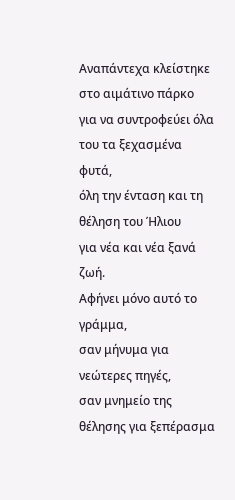Αναπάντεχα κλείστηκε στο αιμάτινο πάρκο
για να συντροφεύει όλα του τα ξεχασμένα φυτά,
όλη την ένταση και τη θέληση του Ήλιου
για νέα και νέα ξανά ζωή.
Αφήνει μόνο αυτό το γράμμα,
σαν μήνυμα για νεώτερες πηγές,
σαν μνημείο της θέλησης για ξεπέρασμα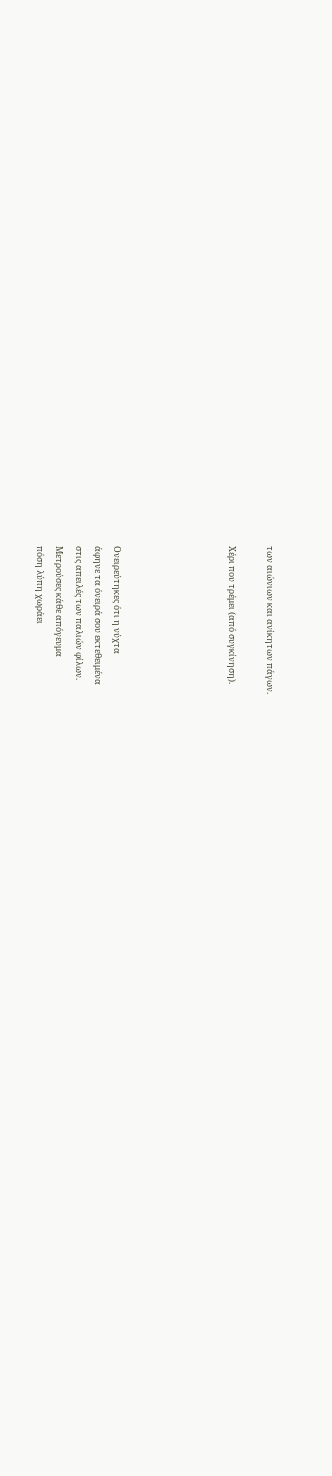των αιώνιων και ανίκητων πάγων.

Χέρι που τρέμει (από συγκίνηση).





Ονειρεύτηκες ότι η νύχτα
άφηνε τα όνειρά σου εκτεθειμένα
στις απειλές των παλιών φίλων.
Μετρούσες κάθε απόγευμα
πόση λύπη χωράει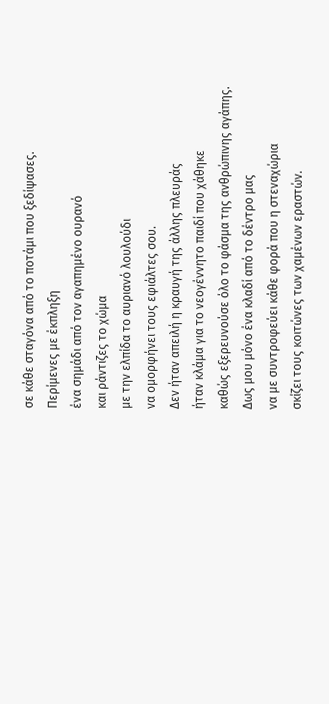σε κάθε σταγόνα από το ποτάμι που ξεδίψασες.
Περίμενες με έκπληξη
ένα σημάδι από τον αγαπημένο ουρανό
και ράντιζες το χώμα
με την ελπίδα το αυριανό λουλούδι
να ομορφήνει τους εφιάλτες σου.
Δεν ήταν απειλή η κραυγή της άλλης πλευράς
ήταν κλάμα για το νεογέννητο παιδί που χάθηκε
καθώς εξερευνούσε όλο το φάσμα της ανθρώπινης αγάπης.
Δως μου μόνο ένα κλαδί από το δέντρο μας
να με συντροφεύει κάθε φορά που η στεναχώρια
σκίζει τους κοιτώνες των χαμένων εραστών.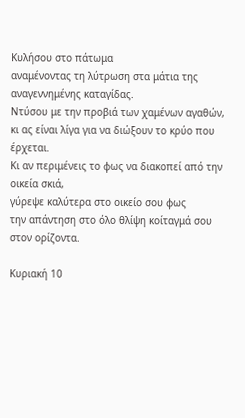Κυλήσου στο πάτωμα
αναμένοντας τη λύτρωση στα μάτια της αναγεννημένης καταγίδας.
Ντύσου με την προβιά των χαμένων αγαθών,
κι ας είναι λίγα για να διώξουν το κρύο που έρχεται.
Κι αν περιμένεις το φως να διακοπεί από την οικεία σκιά,
γύρεψε καλύτερα στο οικείο σου φως
την απάντηση στο όλο θλίψη κοίταγμά σου στον ορίζοντα.

Κυριακή 10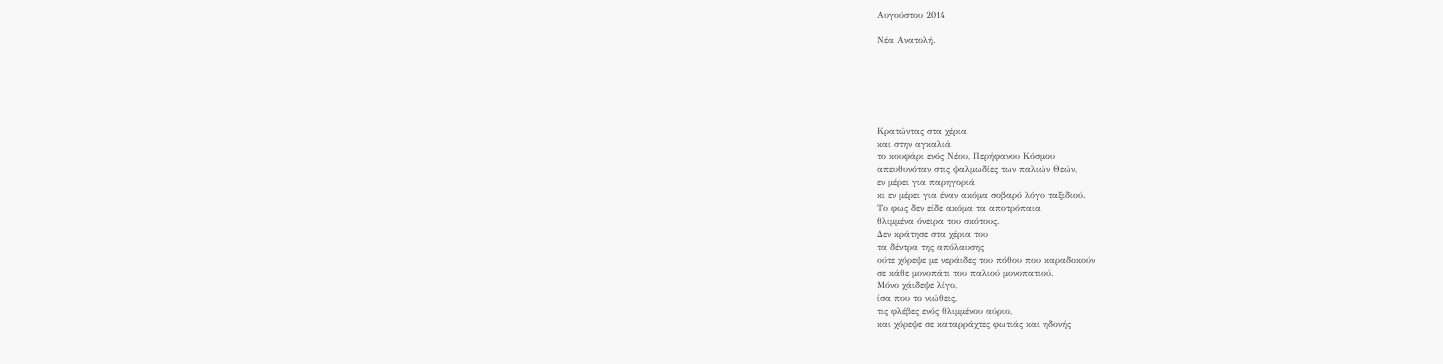Αυγούστου 2014

Νέα Ανατολή.






Κρατώντας στα χέρια
και στην αγκαλιά
το κουφάρι ενός Νέου, Περήφανου Κόσμου
απευθυνόταν στις ψαλμωδίες των παλιών Θεών,
εν μέρει για παρηγοριά
κι εν μέρει για έναν ακόμα σοβαρό λόγο ταξιδιού.
Το φως δεν είδε ακόμα τα αποτρόπαια
θλιμμένα όνειρα του σκότους.
Δεν κράτησε στα χέρια του
τα δέντρα της απόλαυσης
ούτε χόρεψε με νεράιδες του πόθου που καραδοκούν
σε κάθε μονοπάτι του παλιού μονοπατιού.
Μόνο χάιδεψε λίγο,
ίσα που το νιώθεις,
τις φλέβες ενός θλιμμένου αύριο,
και χόρεψε σε καταρράχτες φωτιάς και ηδονής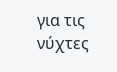για τις νύχτες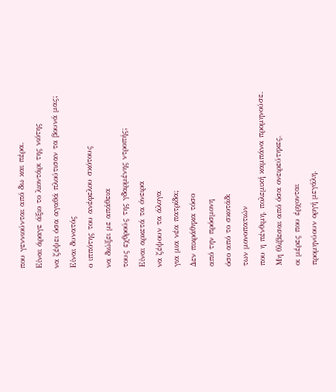που γεννιούνται από δω και πέρα.
Είναι άραγε άξιο το λιοντάρι της νιότης
να ζέψει όσα αγαθά πλούτισαν τα βουνά μας;
Είναι δυνατός
ο ιππότης του ανέφελου σκότους
να διώξει με απάθεια
τους εχθρούς της γδαρμένης ντροπής;
Είναι αρκετά τα όνειρα
να ζέψουν τα άλογα
για μια νέα πατρίδα;
Δεν πικράθηκα τόσο
από την πρόσμονη
όσο από το σκοτάδι
των μονοπατιών
που η πένθιμη, πολεμική καμπάνα προμηνούσε.
Μη θλίβεσαι από όσα ονειρεύτηκες,
οι μέρες που έρχονται
προμηνύουν οργή μεγάλη.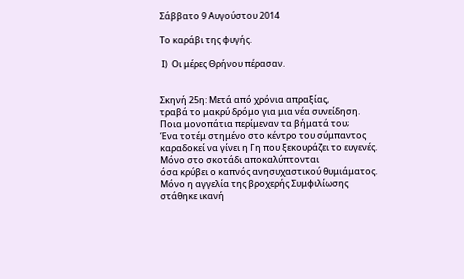Σάββατο 9 Αυγούστου 2014

Το καράβι της φυγής.

 Ι)  Οι μέρες Θρήνου πέρασαν.


Σκηνή 25η: Μετά από χρόνια απραξίας,
τραβά το μακρύ δρόμο για μια νέα συνείδηση.
Ποια μονοπάτια περίμεναν τα βήματά του;
Ένα τοτέμ στημένο στο κέντρο του σύμπαντος
καραδοκεί να γίνει η Γη που ξεκουράζει το ευγενές.
Μόνο στο σκοτάδι αποκαλύπτονται
όσα κρύβει ο καπνός ανησυχαστικού θυμιάματος.
Μόνο η αγγελία της βροχερής Συμφιλίωσης
στάθηκε ικανή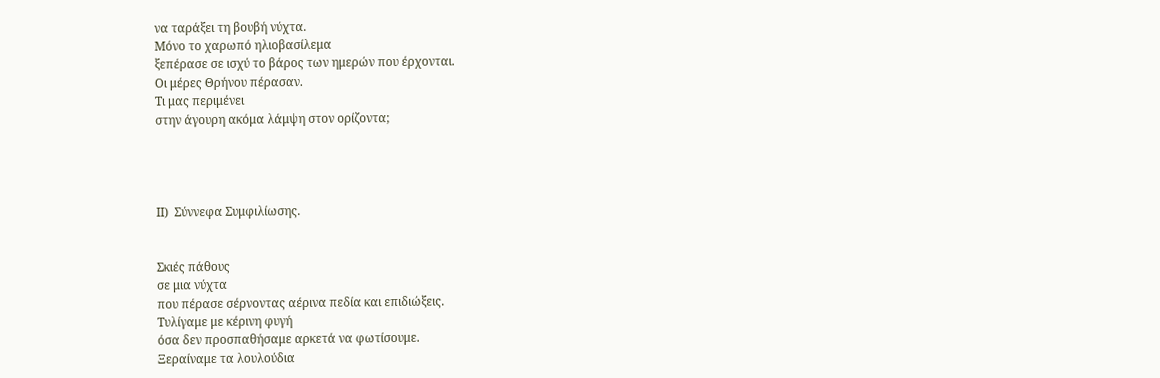να ταράξει τη βουβή νύχτα.
Μόνο το χαρωπό ηλιοβασίλεμα
ξεπέρασε σε ισχύ το βάρος των ημερών που έρχονται.
Οι μέρες Θρήνου πέρασαν.
Τι μας περιμένει
στην άγουρη ακόμα λάμψη στον ορίζοντα;




ΙΙ)  Σύννεφα Συμφιλίωσης.


Σκιές πάθους
σε μια νύχτα
που πέρασε σέρνοντας αέρινα πεδία και επιδιώξεις.
Τυλίγαμε με κέρινη φυγή
όσα δεν προσπαθήσαμε αρκετά να φωτίσουμε.
Ξεραίναμε τα λουλούδια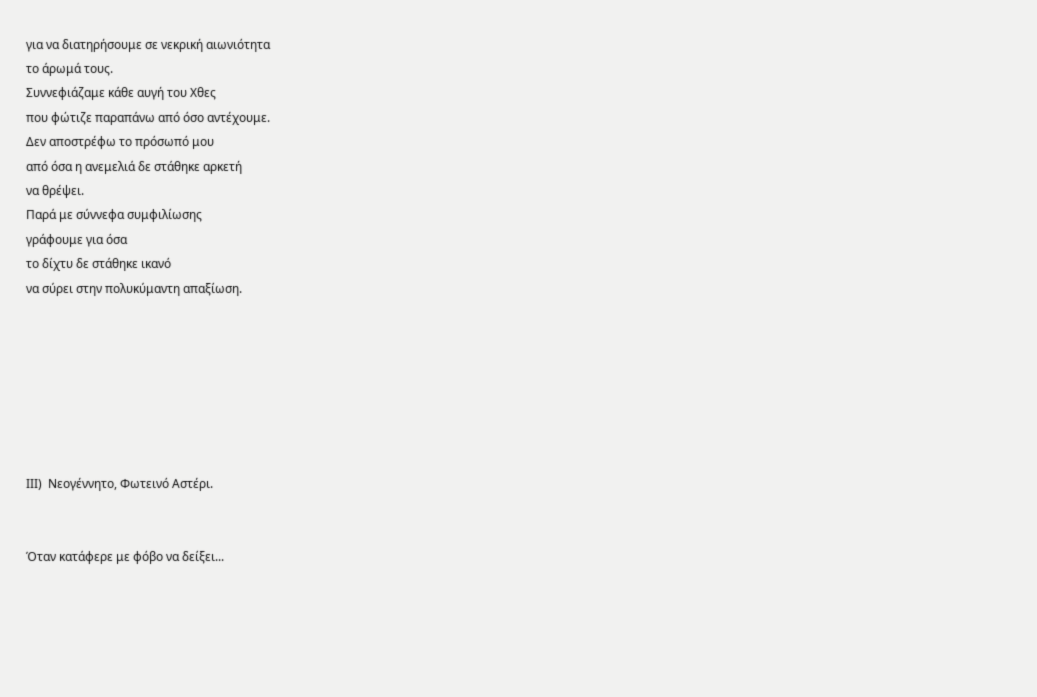για να διατηρήσουμε σε νεκρική αιωνιότητα
το άρωμά τους.
Συννεφιάζαμε κάθε αυγή του Χθες
που φώτιζε παραπάνω από όσο αντέχουμε.
Δεν αποστρέφω το πρόσωπό μου
από όσα η ανεμελιά δε στάθηκε αρκετή
να θρέψει.
Παρά με σύννεφα συμφιλίωσης
γράφουμε για όσα
το δίχτυ δε στάθηκε ικανό
να σύρει στην πολυκύμαντη απαξίωση.







ΙΙΙ)  Νεογέννητο, Φωτεινό Αστέρι.


Όταν κατάφερε με φόβο να δείξει...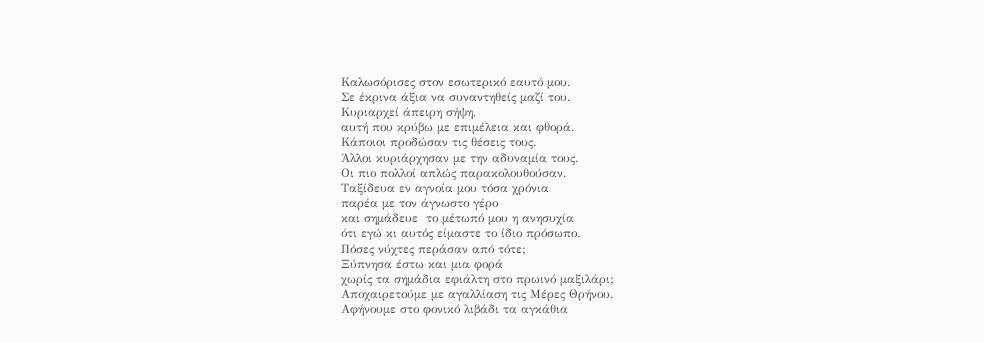Καλωσόρισες στον εσωτερικό εαυτό μου.
Σε έκρινα άξια να συναντηθείς μαζί του.
Κυριαρχεί άπειρη σήψη,
αυτή που κρύβω με επιμέλεια και φθορά.
Κάποιοι προδώσαν τις θέσεις τους.
Άλλοι κυριάρχησαν με την αδυναμία τους.
Οι πιο πολλοί απλώς παρακολουθούσαν.
Ταξίδευα εν αγνοία μου τόσα χρόνια
παρέα με τον άγνωστο γέρο
και σημάδευε  το μέτωπό μου η ανησυχία
ότι εγώ κι αυτός είμαστε το ίδιο πρόσωπο.
Πόσες νύχτες περάσαν από τότε;
Ξύπνησα έστω και μια φορά
χωρίς τα σημάδια εφιάλτη στο πρωινό μαξιλάρι;
Αποχαιρετούμε με αγαλλίαση τις Μέρες Θρήνου.
Αφήνουμε στο φονικό λιβάδι τα αγκάθια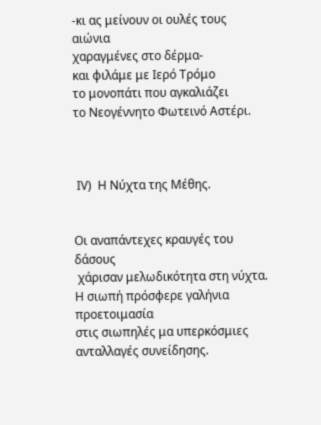-κι ας μείνουν οι ουλές τους αιώνια
χαραγμένες στο δέρμα-
και φιλάμε με Ιερό Τρόμο
το μονοπάτι που αγκαλιάζει
το Νεογέννητο Φωτεινό Αστέρι.



 ΙV)  Η Νύχτα της Μέθης.


Οι αναπάντεχες κραυγές του δάσους
 χάρισαν μελωδικότητα στη νύχτα.
Η σιωπή πρόσφερε γαλήνια προετοιμασία
στις σιωπηλές μα υπερκόσμιες
ανταλλαγές συνείδησης.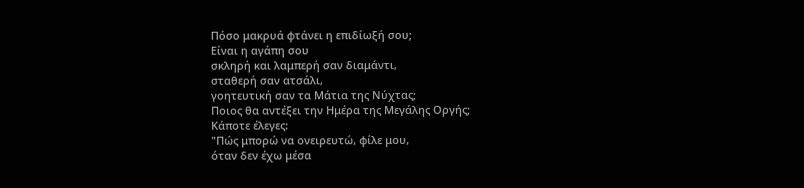Πόσο μακρυά φτάνει η επιδίωξή σου;
Είναι η αγάπη σου
σκληρή και λαμπερή σαν διαμάντι,
σταθερή σαν ατσάλι,
γοητευτική σαν τα Μάτια της Νύχτας;
Ποιος θα αντέξει την Ημέρα της Μεγάλης Οργής;
Κάποτε έλεγες:
"Πώς μπορώ να ονειρευτώ, φίλε μου,
όταν δεν έχω μέσα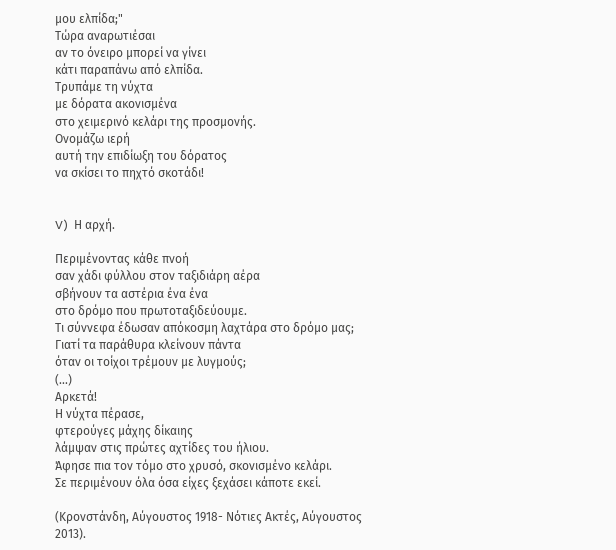μου ελπίδα;"
Τώρα αναρωτιέσαι
αν το όνειρο μπορεί να γίνει
κάτι παραπάνω από ελπίδα.
Τρυπάμε τη νύχτα
με δόρατα ακονισμένα
στο χειμερινό κελάρι της προσμονής.
Ονομάζω ιερή
αυτή την επιδίωξη του δόρατος
να σκίσει το πηχτό σκοτάδι!


V)  Η αρχή.

Περιμένοντας κάθε πνοή
σαν χάδι φύλλου στον ταξιδιάρη αέρα
σβήνουν τα αστέρια ένα ένα
στο δρόμο που πρωτοταξιδεύουμε.
Τι σύννεφα έδωσαν απόκοσμη λαχτάρα στο δρόμο μας;
Γιατί τα παράθυρα κλείνουν πάντα
όταν οι τοίχοι τρέμουν με λυγμούς;
(...)
Αρκετά!
Η νύχτα πέρασε,
φτερούγες μάχης δίκαιης
λάμψαν στις πρώτες αχτίδες του ήλιου.
Άφησε πια τον τόμο στο χρυσό, σκονισμένο κελάρι.
Σε περιμένουν όλα όσα είχες ξεχάσει κάποτε εκεί.

(Κρονστάνδη, Αύγουστος 1918- Νότιες Ακτές, Αύγουστος 2013).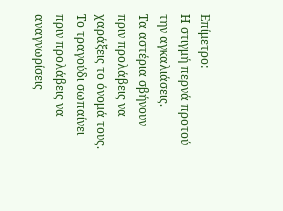Επίμετρο:
Η στιγμή περνά προτού την αγκαλιάσεις.
Τα αστέρια σβήνουν
πριν προλάβεις να χαράξεις το όνομά τους.
Το τραγούδι σωπαίνει
πριν προλάβεις να αναγνωρίσεις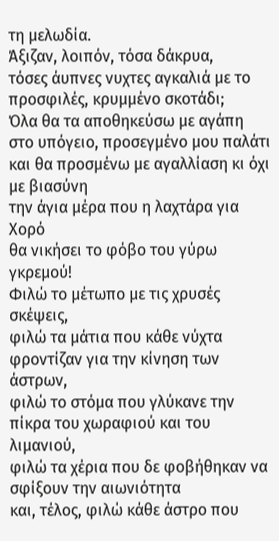τη μελωδία.
Άξιζαν, λοιπόν, τόσα δάκρυα,
τόσες άυπνες νυχτες αγκαλιά με το προσφιλές, κρυμμένο σκοτάδι;
Όλα θα τα αποθηκεύσω με αγάπη
στο υπόγειο, προσεγμένο μου παλάτι
και θα προσμένω με αγαλλίαση κι όχι με βιασύνη
την άγια μέρα που η λαχτάρα για Χορό
θα νικήσει το φόβο του γύρω γκρεμού!
Φιλώ το μέτωπο με τις χρυσές σκέψεις,
φιλώ τα μάτια που κάθε νύχτα φροντίζαν για την κίνηση των άστρων,
φιλώ το στόμα που γλύκανε την πίκρα του χωραφιού και του λιμανιού,
φιλώ τα χέρια που δε φοβήθηκαν να σφίξουν την αιωνιότητα
και, τέλος, φιλώ κάθε άστρο που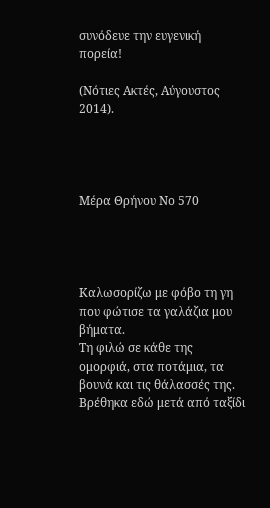συνόδευε την ευγενική πορεία!

(Νότιες Ακτές, Αύγουστος 2014).




Μέρα Θρήνου Νο 570




Καλωσορίζω με φόβο τη γη που φώτισε τα γαλάζια μου βήματα.
Τη φιλώ σε κάθε της ομορφιά, στα ποτάμια, τα βουνά και τις θάλασσές της.
Βρέθηκα εδώ μετά από ταξίδι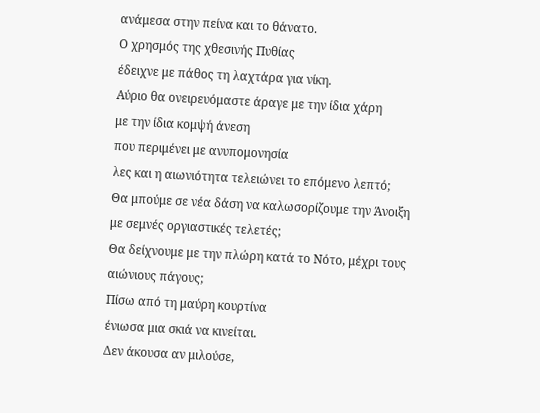ανάμεσα στην πείνα και το θάνατο.
Ο χρησμός της χθεσινής Πυθίας
έδειχνε με πάθος τη λαχτάρα για νίκη.
Αύριο θα ονειρευόμαστε άραγε με την ίδια χάρη
με την ίδια κομψή άνεση
που περιμένει με ανυπομονησία
λες και η αιωνιότητα τελειώνει το επόμενο λεπτό;
Θα μπούμε σε νέα δάση να καλωσορίζουμε την Άνοιξη με σεμνές οργιαστικές τελετές;
Θα δείχνουμε με την πλώρη κατά το Νότο, μέχρι τους αιώνιους πάγους;
Πίσω από τη μαύρη κουρτίνα
ένιωσα μια σκιά να κινείται.
Δεν άκουσα αν μιλούσε,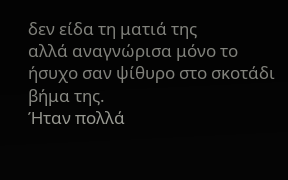δεν είδα τη ματιά της
αλλά αναγνώρισα μόνο το ήσυχο σαν ψίθυρο στο σκοτάδι βήμα της.
Ήταν πολλά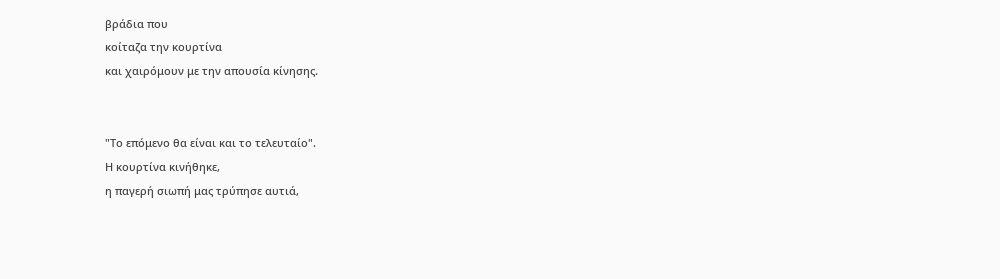βράδια που
κοίταζα την κουρτίνα
και χαιρόμουν με την απουσία κίνησης.


"Το επόμενο θα είναι και το τελευταίο".
Η κουρτίνα κινήθηκε,
η παγερή σιωπή μας τρύπησε αυτιά,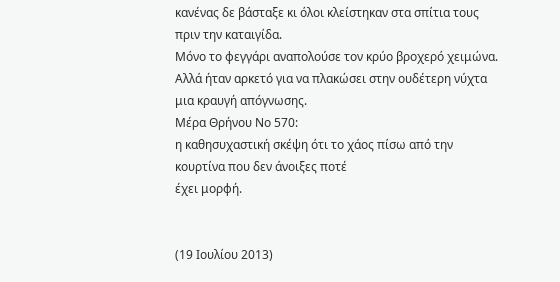κανένας δε βάσταξε κι όλοι κλείστηκαν στα σπίτια τους πριν την καταιγίδα.
Μόνο το φεγγάρι αναπολούσε τον κρύο βροχερό χειμώνα.
Αλλά ήταν αρκετό για να πλακώσει στην ουδέτερη νύχτα μια κραυγή απόγνωσης.
Μέρα Θρήνου Νο 570:
η καθησυχαστική σκέψη ότι το χάος πίσω από την κουρτίνα που δεν άνοιξες ποτέ
έχει μορφή.


(19 Ιουλίου 2013)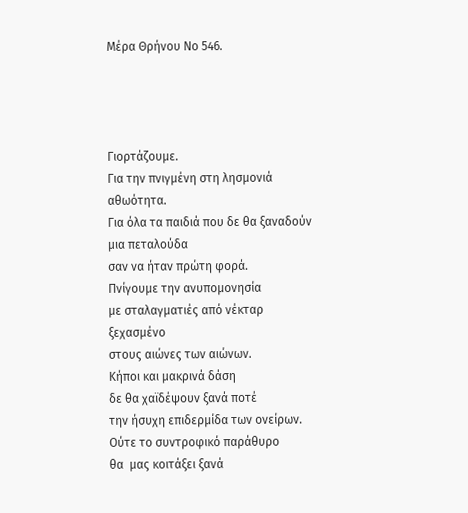Μέρα Θρήνου Νο 546.




Γιορτάζουμε.
Για την πνιγμένη στη λησμονιά αθωότητα.
Για όλα τα παιδιά που δε θα ξαναδούν μια πεταλούδα
σαν να ήταν πρώτη φορά.
Πνίγουμε την ανυπομονησία
με σταλαγματιές από νέκταρ ξεχασμένο
στους αιώνες των αιώνων.
Κήποι και μακρινά δάση
δε θα χαϊδέψουν ξανά ποτέ
την ήσυχη επιδερμίδα των ονείρων.
Ούτε το συντροφικό παράθυρο
θα  μας κοιτάξει ξανά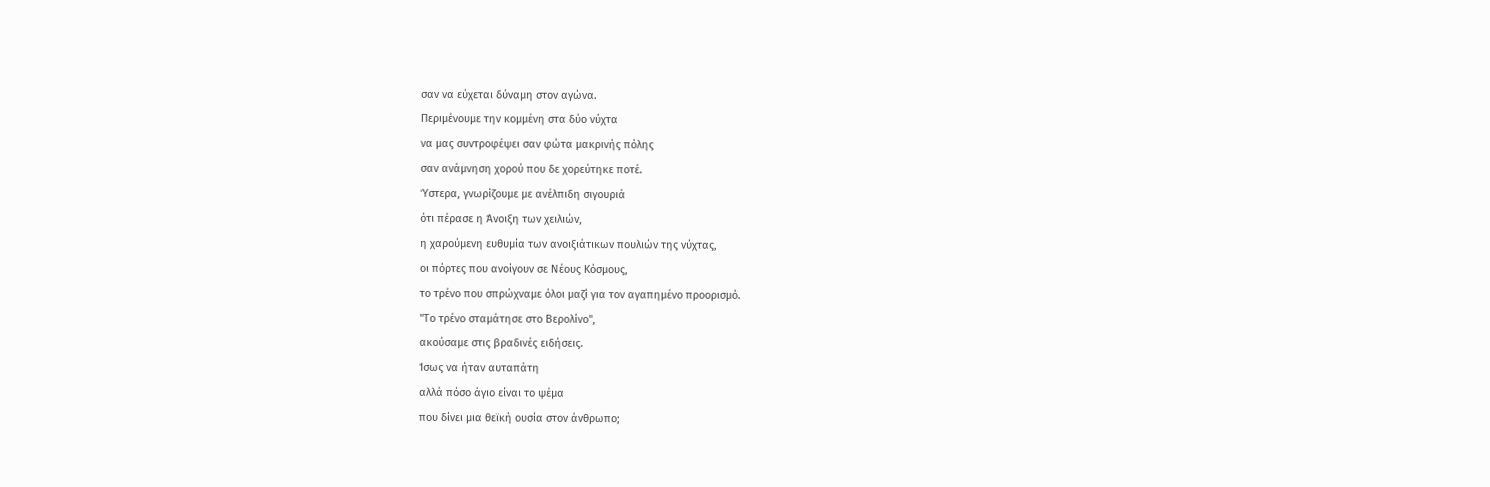σαν να εύχεται δύναμη στον αγώνα.
Περιμένουμε την κομμένη στα δύο νύχτα
να μας συντροφέψει σαν φώτα μακρινής πόλης
σαν ανάμνηση χορού που δε χορεύτηκε ποτέ.
Ύστερα, γνωρίζουμε με ανέλπιδη σιγουριά
ότι πέρασε η Άνοιξη των χειλιών,
η χαρούμενη ευθυμία των ανοιξιάτικων πουλιών της νύχτας,
οι πόρτες που ανοίγουν σε Νέους Κόσμους,
το τρένο που σπρώχναμε όλοι μαζί για τον αγαπημένο προορισμό.
"Το τρένο σταμάτησε στο Βερολίνο",
ακούσαμε στις βραδινές ειδήσεις.
Ίσως να ήταν αυταπάτη
αλλά πόσο άγιο είναι το ψέμα
που δίνει μια θεϊκή ουσία στον άνθρωπο;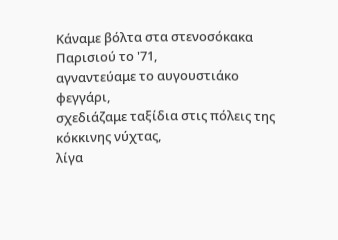Κάναμε βόλτα στα στενοσόκακα Παρισιού το '71,
αγναντεύαμε το αυγουστιάκο φεγγάρι,
σχεδιάζαμε ταξίδια στις πόλεις της κόκκινης νύχτας,
λίγα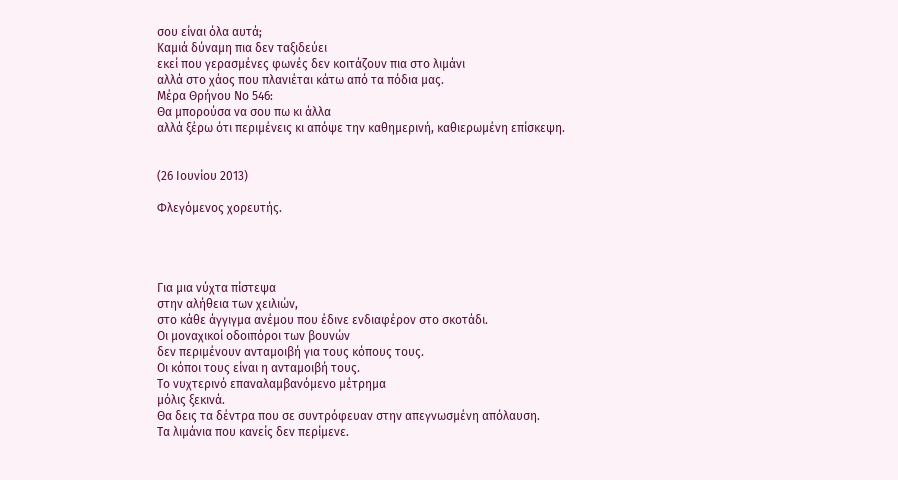σου είναι όλα αυτά;
Καμιά δύναμη πια δεν ταξιδεύει
εκεί που γερασμένες φωνές δεν κοιτάζουν πια στο λιμάνι
αλλά στο χάος που πλανιέται κάτω από τα πόδια μας.
Μέρα Θρήνου Νο 546:
Θα μπορούσα να σου πω κι άλλα
αλλά ξέρω ότι περιμένεις κι απόψε την καθημερινή, καθιερωμένη επίσκεψη.


(26 Ιουνίου 2013)

Φλεγόμενος χορευτής.




Για μια νύχτα πίστεψα
στην αλήθεια των χειλιών,
στο κάθε άγγιγμα ανέμου που έδινε ενδιαφέρον στο σκοτάδι.
Οι μοναχικοί οδοιπόροι των βουνών
δεν περιμένουν ανταμοιβή για τους κόπους τους.
Οι κόποι τους είναι η ανταμοιβή τους.
Το νυχτερινό επαναλαμβανόμενο μέτρημα
μόλις ξεκινά.
Θα δεις τα δέντρα που σε συντρόφευαν στην απεγνωσμένη απόλαυση.
Τα λιμάνια που κανείς δεν περίμενε.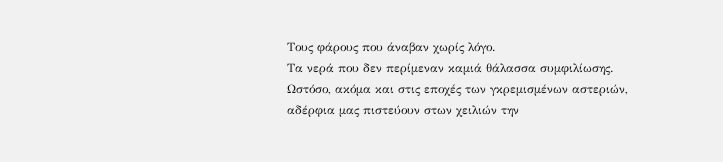Τους φάρους που άναβαν χωρίς λόγο.
Τα νερά που δεν περίμεναν καμιά θάλασσα συμφιλίωσης.
Ωστόσο, ακόμα και στις εποχές των γκρεμισμένων αστεριών,
αδέρφια μας πιστεύουν στων χειλιών την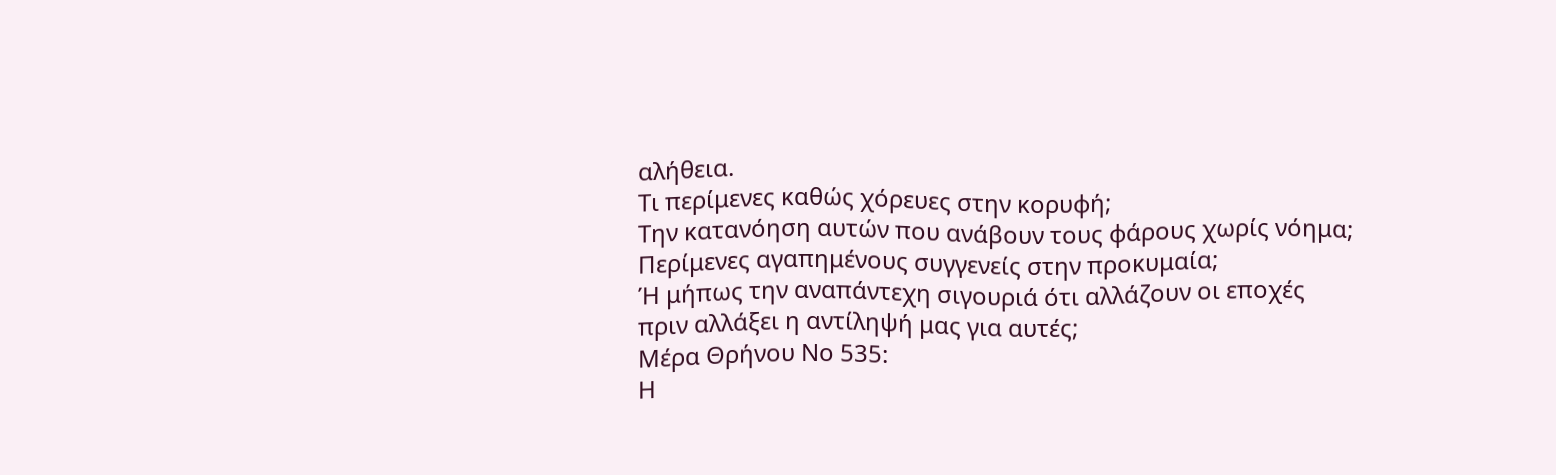αλήθεια.
Τι περίμενες καθώς χόρευες στην κορυφή;
Την κατανόηση αυτών που ανάβουν τους φάρους χωρίς νόημα;
Περίμενες αγαπημένους συγγενείς στην προκυμαία;
Ή μήπως την αναπάντεχη σιγουριά ότι αλλάζουν οι εποχές
πριν αλλάξει η αντίληψή μας για αυτές;
Μέρα Θρήνου Νο 535:
Η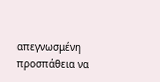απεγνωσμένη προσπάθεια να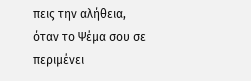πεις την αλήθεια,
όταν το Ψέμα σου σε περιμένει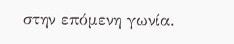στην επόμενη γωνία.